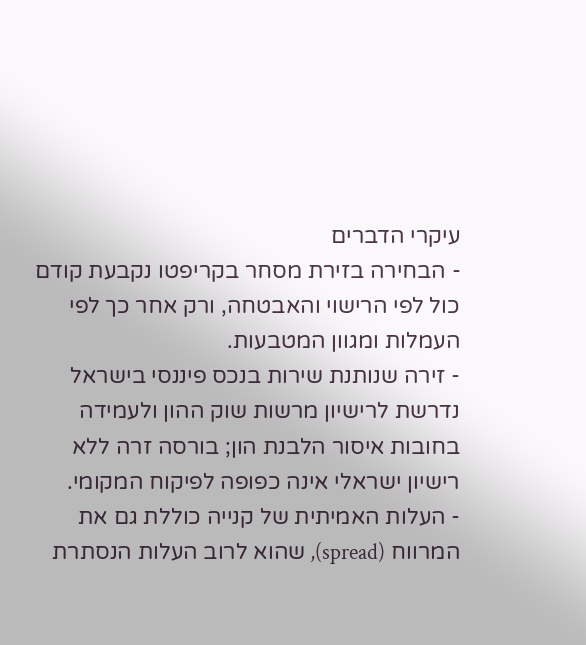עיקרי הדברים
- הבחירה בזירת מסחר בקריפטו נקבעת קודם כול לפי הרישוי והאבטחה, ורק אחר כך לפי העמלות ומגוון המטבעות.
- זירה שנותנת שירות בנכס פיננסי בישראל נדרשת לרישיון מרשות שוק ההון ולעמידה בחובות איסור הלבנת הון; בורסה זרה ללא רישיון ישראלי אינה כפופה לפיקוח המקומי.
- העלות האמיתית של קנייה כוללת גם את המרווח (spread), שהוא לרוב העלות הנסתרת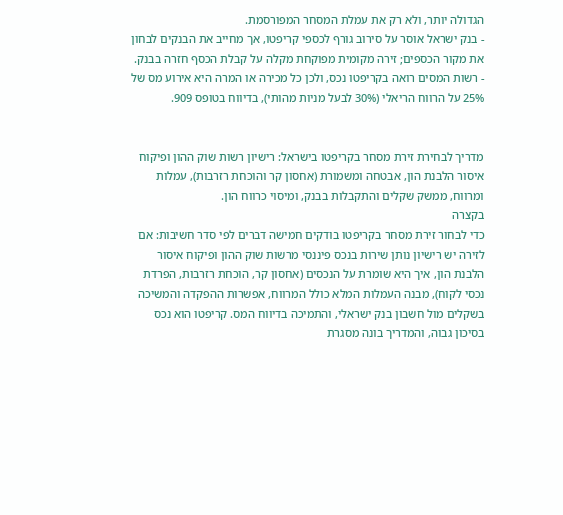הגדולה יותר, ולא רק את עמלת המסחר המפורסמת.
- בנק ישראל אוסר על סירוב גורף לכספי קריפטו, אך מחייב את הבנקים לבחון את מקור הכספים; זירה מקומית מפוקחת מקלה על קבלת הכסף חזרה בבנק.
- רשות המסים רואה בקריפטו נכס, ולכן כל מכירה או המרה היא אירוע מס של 25% על הרווח הריאלי (30% לבעל מניות מהותי), בדיווח בטופס 909.


מדריך לבחירת זירת מסחר בקריפטו בישראל: רישיון רשות שוק ההון ופיקוח איסור הלבנת הון, אבטחה ומשמורת (אחסון קר והוכחת רזרבות), עמלות ומרווח, ממשק שקלים והתקבלות בבנק, ומיסוי כרווח הון.
בקצרה
כדי לבחור זירת מסחר בקריפטו בודקים חמישה דברים לפי סדר חשיבות: אם לזירה יש רישיון נותן שירות בנכס פיננסי מרשות שוק ההון ופיקוח איסור הלבנת הון, איך היא שומרת על הנכסים (אחסון קר, הוכחת רזרבות, הפרדת נכסי לקוח), מבנה העמלות המלא כולל המרווח, אפשרות ההפקדה והמשיכה בשקלים מול חשבון בנק ישראלי, והתמיכה בדיווח המס. קריפטו הוא נכס בסיכון גבוה, והמדריך בונה מסגרת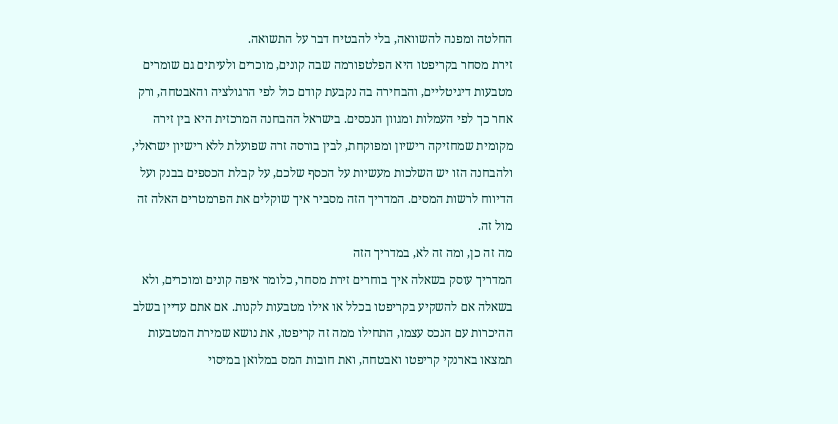החלטה ומפנה להשוואה, בלי להבטיח דבר על התשואה.
זירת מסחר בקריפטו היא הפלטפורמה שבה קונים, מוכרים ולעיתים גם שומרים מטבעות דיגיטליים, והבחירה בה נקבעת קודם כול לפי הרגולציה והאבטחה, ורק אחר כך לפי העמלות ומגוון הנכסים. בישראל ההבחנה המרכזית היא בין זירה מקומית שמחזיקה רישיון ומפוקחת, לבין בורסה זרה שפועלת ללא רישיון ישראלי, ולהבחנה הזו יש השלכות מעשיות על הכסף שלכם, על קבלת הכספים בבנק ועל הדיווח לרשות המסים. המדריך הזה מסביר איך שוקלים את הפרמטרים האלה זה מול זה.
מה זה כן, ומה זה לא, במדריך הזה
המדריך עוסק בשאלה איך בוחרים זירת מסחר, כלומר איפה קונים ומוכרים, ולא בשאלה אם להשקיע בקריפטו בכלל או אילו מטבעות לקנות. אם אתם עדיין בשלב ההיכרות עם הנכס עצמו, התחילו ממה זה קריפטו, את נושא שמירת המטבעות תמצאו בארנקי קריפטו ואבטחה, ואת חובות המס במלואן במיסוי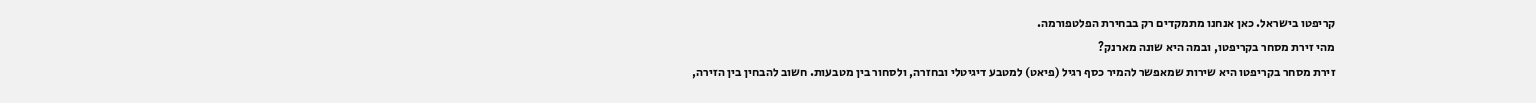קריפטו בישראל. כאן אנחנו מתמקדים רק בבחירת הפלטפורמה.
מהי זירת מסחר בקריפטו, ובמה היא שונה מארנק?
זירת מסחר בקריפטו היא שירות שמאפשר להמיר כסף רגיל (פיאט) למטבע דיגיטלי ובחזרה, ולסחור בין מטבעות. חשוב להבחין בין הזירה,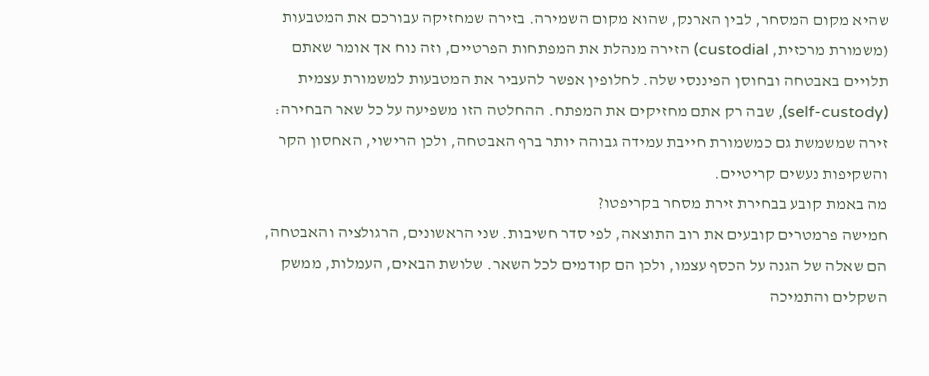שהיא מקום המסחר, לבין הארנק, שהוא מקום השמירה. בזירה שמחזיקה עבורכם את המטבעות (משמורת מרכזית, custodial) הזירה מנהלת את המפתחות הפרטיים, וזה נוח אך אומר שאתם תלויים באבטחה ובחוסן הפיננסי שלה. לחלופין אפשר להעביר את המטבעות למשמורת עצמית (self-custody), שבה רק אתם מחזיקים את המפתח. ההחלטה הזו משפיעה על כל שאר הבחירה: זירה שמשמשת גם כמשמורת חייבת עמידה גבוהה יותר ברף האבטחה, ולכן הרישוי, האחסון הקר והשקיפות נעשים קריטיים.
מה באמת קובע בבחירת זירת מסחר בקריפטו?
חמישה פרמטרים קובעים את רוב התוצאה, לפי סדר חשיבות. שני הראשונים, הרגולציה והאבטחה, הם שאלה של הגנה על הכסף עצמו, ולכן הם קודמים לכל השאר. שלושת הבאים, העמלות, ממשק השקלים והתמיכה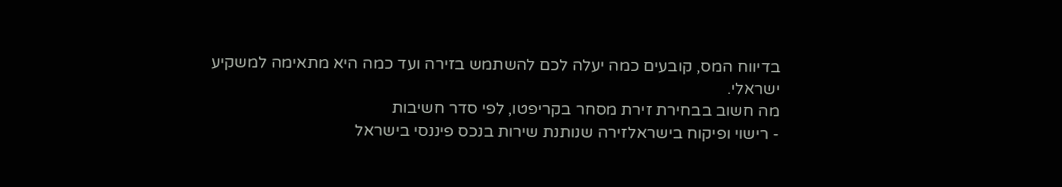בדיווח המס, קובעים כמה יעלה לכם להשתמש בזירה ועד כמה היא מתאימה למשקיע ישראלי.
מה חשוב בבחירת זירת מסחר בקריפטו, לפי סדר חשיבות
- רישוי ופיקוח בישראלזירה שנותנת שירות בנכס פיננסי בישראל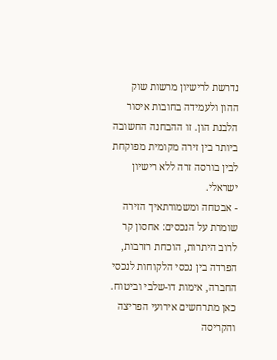נדרשת לרישיון מרשות שוק ההון ולעמידה בחובות איסור הלבנת הון. זו ההבחנה החשובה ביותר בין זירה מקומית מפוקחת לבין בורסה זרה ללא רישיון ישראלי.
- אבטחה ומשמורתאיך הזירה שומרת על הנכסים: אחסון קר לרוב היתרות, הוכחת רזרבות, הפרדה בין נכסי הלקוחות לנכסי החברה, אימות דו-שלבי וביטוח. כאן מתרחשים אירועי הפריצה והקריסה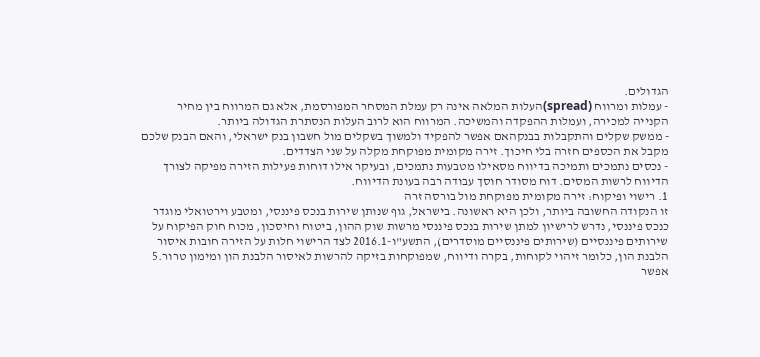הגדולים.
- עמלות ומרווח (spread)העלות המלאה אינה רק עמלת המסחר המפורסמת, אלא גם המרווח בין מחיר הקנייה למכירה, ועמלות ההפקדה והמשיכה. המרווח הוא לרוב העלות הנסתרת הגדולה ביותר.
- ממשק שקלים והתקבלות בבנקהאם אפשר להפקיד ולמשוך בשקלים מול חשבון בנק ישראלי, והאם הבנק שלכם מקבל את הכספים חזרה בלי חיכוך. זירה מקומית מפוקחת מקלה על שני הצדדים.
- נכסים נתמכים ותמיכה בדיווח מסאילו מטבעות נתמכים, ובעיקר אילו דוחות פעילות הזירה מפיקה לצורך הדיווח לרשות המסים. דוח מסודר חוסך עבודה רבה בעונת הדיווח.
1. רישוי ופיקוח: זירה מקומית מפוקחת מול בורסה זרה
זו הנקודה החשובה ביותר, ולכן היא ראשונה. בישראל, גוף שנותן שירות בנכס פיננסי, ומטבע וירטואלי מוגדר כנכס פיננסי, נדרש לרישיון למתן שירות בנכס פיננסי מרשות שוק ההון, ביטוח וחיסכון, מכוח חוק הפיקוח על שירותים פיננסיים (שירותים פיננסיים מוסדרים), התשע"ו-2016.1 לצד הרישוי חלות על הזירה חובות איסור הלבנת הון, כלומר זיהוי לקוחות, בקרה ודיווח, שמפוקחות בזיקה להרשות לאיסור הלבנת הון ומימון טרור.5 אפשר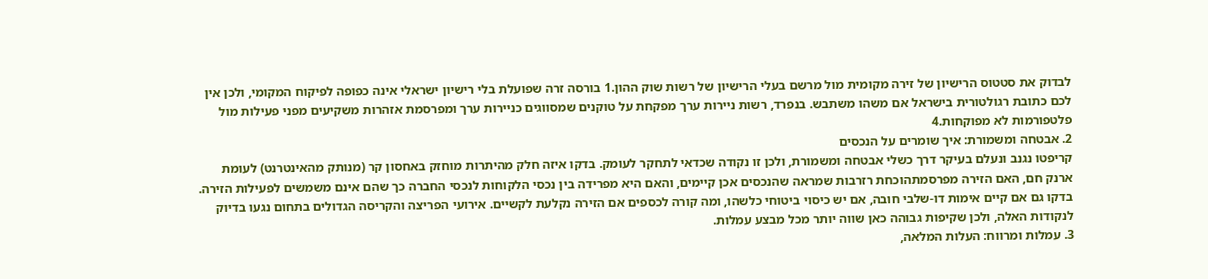לבדוק את סטטוס הרישיון של זירה מקומית מול מרשם בעלי הרישיון של רשות שוק ההון.1 בורסה זרה שפועלת בלי רישיון ישראלי אינה כפופה לפיקוח המקומי, ולכן אין לכם כתובת רגולטורית בישראל אם משהו משתבש. בנפרד, רשות ניירות ערך מפקחת על טוקנים שמסווגים כניירות ערך ומפרסמת אזהרות משקיעים מפני פעילות מול פלטפורמות לא מפוקחות.4
2. אבטחה ומשמורת: איך שומרים על הנכסים
קריפטו נגנב ונעלם בעיקר דרך כשלי אבטחה ומשמורת, ולכן זו נקודה שכדאי לתחקר לעומק. בדקו איזה חלק מהיתרות מוחזק באחסון קר (מנותק מהאינטרנט) לעומת ארנק חם, האם הזירה מפרסמתהוכחת רזרבות שמראה שהנכסים אכן קיימים, והאם היא מפרידה בין נכסי הלקוחות לנכסי החברה כך שהם אינם משמשים לפעילות הזירה. בדקו גם אם קיים אימות דו-שלבי חובה, אם יש כיסוי ביטוחי כלשהו, ומה קורה לכספים אם הזירה נקלעת לקשיים. אירועי הפריצה והקריסה הגדולים בתחום נגעו בדיוק לנקודות האלה, ולכן שקיפות גבוהה כאן שווה יותר מכל מבצע עמלות.
3. עמלות ומרווח: העלות המלאה,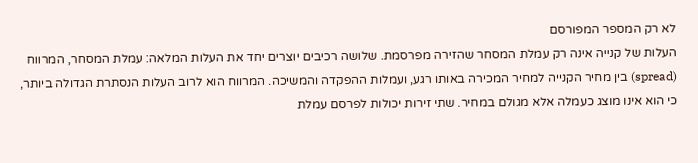לא רק המספר המפורסם
העלות של קנייה אינה רק עמלת המסחר שהזירה מפרסמת. שלושה רכיבים יוצרים יחד את העלות המלאה: עמלת המסחר, המרווח (spread) בין מחיר הקנייה למחיר המכירה באותו רגע, ועמלות ההפקדה והמשיכה. המרווח הוא לרוב העלות הנסתרת הגדולה ביותר, כי הוא אינו מוצג כעמלה אלא מגולם במחיר. שתי זירות יכולות לפרסם עמלת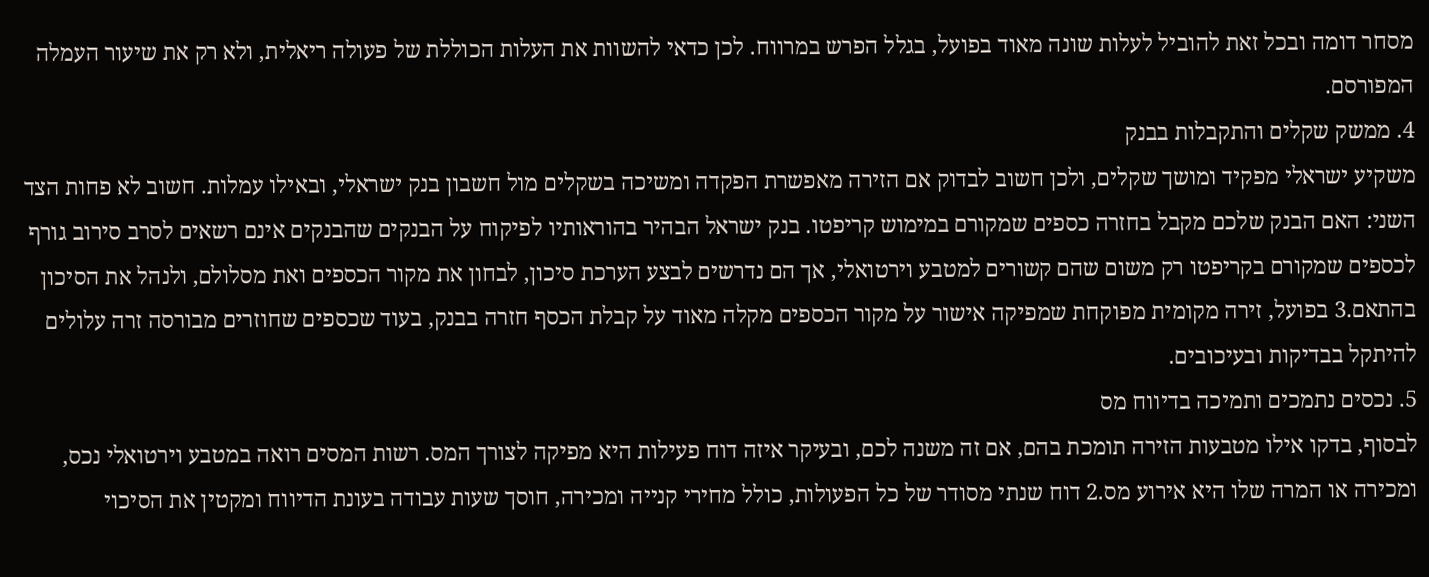מסחר דומה ובכל זאת להוביל לעלות שונה מאוד בפועל, בגלל הפרש במרווח. לכן כדאי להשוות את העלות הכוללת של פעולה ריאלית, ולא רק את שיעור העמלה המפורסם.
4. ממשק שקלים והתקבלות בבנק
משקיע ישראלי מפקיד ומושך שקלים, ולכן חשוב לבדוק אם הזירה מאפשרת הפקדה ומשיכה בשקלים מול חשבון בנק ישראלי, ובאילו עמלות. חשוב לא פחות הצד השני: האם הבנק שלכם מקבל בחזרה כספים שמקורם במימוש קריפטו. בנק ישראל הבהיר בהוראותיו לפיקוח על הבנקים שהבנקים אינם רשאים לסרב סירוב גורף לכספים שמקורם בקריפטו רק משום שהם קשורים למטבע וירטואלי, אך הם נדרשים לבצע הערכת סיכון, לבחון את מקור הכספים ואת מסלולם, ולנהל את הסיכון בהתאם.3 בפועל, זירה מקומית מפוקחת שמפיקה אישור על מקור הכספים מקלה מאוד על קבלת הכסף חזרה בבנק, בעוד שכספים שחוזרים מבורסה זרה עלולים להיתקל בבדיקות ובעיכובים.
5. נכסים נתמכים ותמיכה בדיווח מס
לבסוף, בדקו אילו מטבעות הזירה תומכת בהם, אם זה משנה לכם, ובעיקר איזה דוח פעילות היא מפיקה לצורך המס. רשות המסים רואה במטבע וירטואלי נכס, ומכירה או המרה שלו היא אירוע מס.2 דוח שנתי מסודר של כל הפעולות, כולל מחירי קנייה ומכירה, חוסך שעות עבודה בעונת הדיווח ומקטין את הסיכוי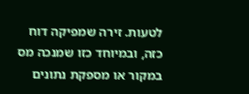לטעות. זירה שמפיקה דוח כזה, ובמיוחד כזו שמנכה מס במקור או מספקת נתונים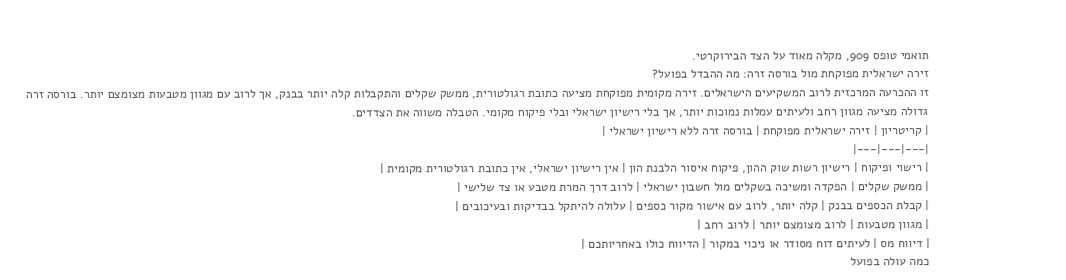תואמי טופס 909, מקלה מאוד על הצד הבירוקרטי.
זירה ישראלית מפוקחת מול בורסה זרה: מה ההבדל בפועל?
זו ההכרעה המרכזית לרוב המשקיעים הישראלים. זירה מקומית מפוקחת מציעה כתובת רגולטורית, ממשק שקלים והתקבלות קלה יותר בבנק, אך לרוב עם מגוון מטבעות מצומצם יותר. בורסה זרה גדולה מציעה מגוון רחב ולעיתים עמלות נמוכות יותר, אך בלי רישיון ישראלי ובלי פיקוח מקומי. הטבלה משווה את הצדדים.
| קריטריון | זירה ישראלית מפוקחת | בורסה זרה ללא רישיון ישראלי |
|---|---|---|
| רישוי ופיקוח | רישיון רשות שוק ההון, פיקוח איסור הלבנת הון | אין רישיון ישראלי, אין כתובת רגולטורית מקומית |
| ממשק שקלים | הפקדה ומשיכה בשקלים מול חשבון ישראלי | לרוב דרך המרת מטבע או צד שלישי |
| קבלת הכספים בבנק | קלה יותר, לרוב עם אישור מקור כספים | עלולה להיתקל בבדיקות ובעיכובים |
| מגוון מטבעות | לרוב מצומצם יותר | לרוב רחב |
| דיווח מס | לעיתים דוח מסודר או ניכוי במקור | הדיווח כולו באחריותכם |
כמה עולה בפועל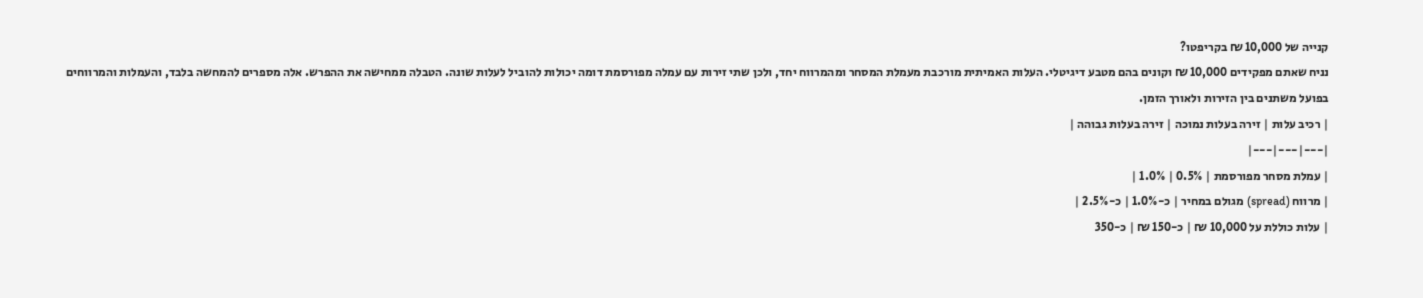קנייה של 10,000 ₪ בקריפטו?
נניח שאתם מפקידים 10,000 ₪ וקונים בהם מטבע דיגיטלי. העלות האמיתית מורכבת מעמלת המסחר ומהמרווח יחד, ולכן שתי זירות עם עמלה מפורסמת דומה יכולות להוביל לעלות שונה. הטבלה ממחישה את ההפרש. אלה מספרים להמחשה בלבד, והעמלות והמרווחים בפועל משתנים בין הזירות ולאורך הזמן.
| רכיב עלות | זירה בעלות נמוכה | זירה בעלות גבוהה |
|---|---|---|
| עמלת מסחר מפורסמת | 0.5% | 1.0% |
| מרווח (spread) מגולם במחיר | כ-1.0% | כ-2.5% |
| עלות כוללת על 10,000 ₪ | כ-150 ₪ | כ-350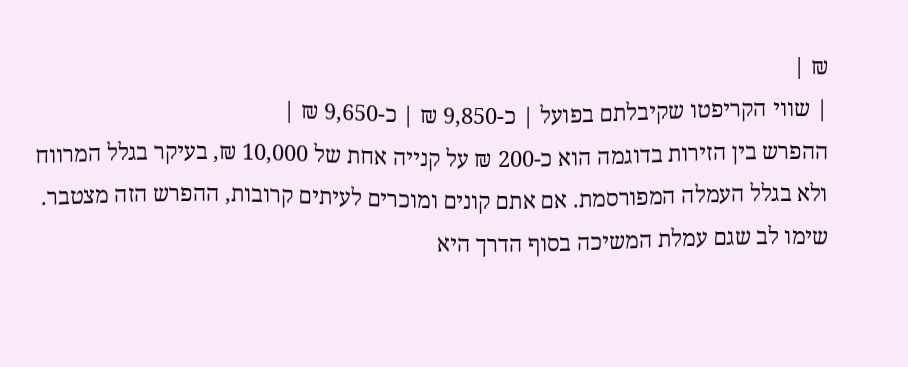₪ |
| שווי הקריפטו שקיבלתם בפועל | כ-9,850 ₪ | כ-9,650 ₪ |
ההפרש בין הזירות בדוגמה הוא כ-200 ₪ על קנייה אחת של 10,000 ₪, בעיקר בגלל המרווח ולא בגלל העמלה המפורסמת. אם אתם קונים ומוכרים לעיתים קרובות, ההפרש הזה מצטבר. שימו לב שגם עמלת המשיכה בסוף הדרך היא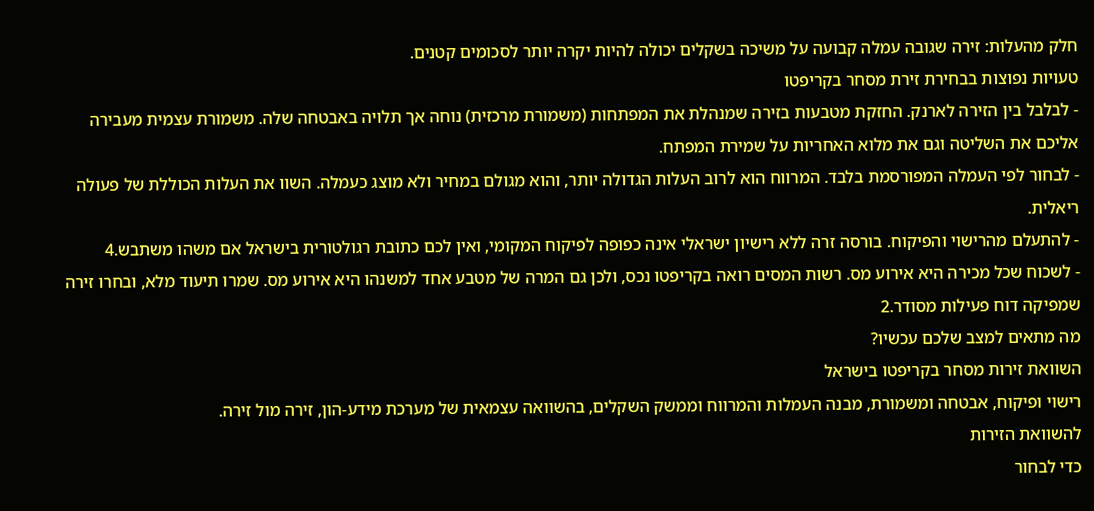חלק מהעלות: זירה שגובה עמלה קבועה על משיכה בשקלים יכולה להיות יקרה יותר לסכומים קטנים.
טעויות נפוצות בבחירת זירת מסחר בקריפטו
- לבלבל בין הזירה לארנק. החזקת מטבעות בזירה שמנהלת את המפתחות (משמורת מרכזית) נוחה אך תלויה באבטחה שלה. משמורת עצמית מעבירה אליכם את השליטה וגם את מלוא האחריות על שמירת המפתח.
- לבחור לפי העמלה המפורסמת בלבד. המרווח הוא לרוב העלות הגדולה יותר, והוא מגולם במחיר ולא מוצג כעמלה. השוו את העלות הכוללת של פעולה ריאלית.
- להתעלם מהרישוי והפיקוח. בורסה זרה ללא רישיון ישראלי אינה כפופה לפיקוח המקומי, ואין לכם כתובת רגולטורית בישראל אם משהו משתבש.4
- לשכוח שכל מכירה היא אירוע מס. רשות המסים רואה בקריפטו נכס, ולכן גם המרה של מטבע אחד למשנהו היא אירוע מס. שמרו תיעוד מלא, ובחרו זירה שמפיקה דוח פעילות מסודר.2
מה מתאים למצב שלכם עכשיו?
השוואת זירות מסחר בקריפטו בישראל
רישוי ופיקוח, אבטחה ומשמורת, מבנה העמלות והמרווח וממשק השקלים, בהשוואה עצמאית של מערכת מידע-הון, זירה מול זירה.
להשוואת הזירות
כדי לבחור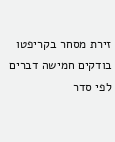זירת מסחר בקריפטו בודקים חמישה דברים לפי סדר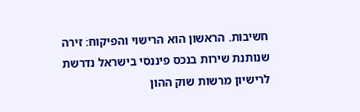חשיבות. הראשון הוא הרישוי והפיקוח: זירה שנותנת שירות בנכס פיננסי בישראל נדרשת לרישיון מרשות שוק ההון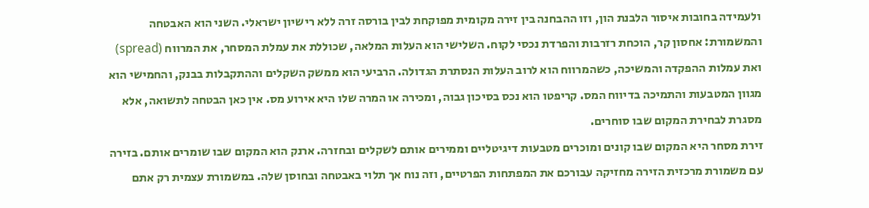ולעמידה בחובות איסור הלבנת הון, וזו ההבחנה בין זירה מקומית מפוקחת לבין בורסה זרה ללא רישיון ישראלי. השני הוא האבטחה והמשמורת: אחסון קר, הוכחת רזרבות והפרדת נכסי לקוח. השלישי הוא העלות המלאה, שכוללת את עמלת המסחר, את המרווח (spread) ואת עמלות ההפקדה והמשיכה, כשהמרווח הוא לרוב העלות הנסתרת הגדולה. הרביעי הוא ממשק השקלים וההתקבלות בבנק, והחמישי הוא מגוון המטבעות והתמיכה בדיווח המס. קריפטו הוא נכס בסיכון גבוה, ומכירה או המרה שלו היא אירוע מס. אין כאן הבטחה לתשואה, אלא מסגרת לבחירת המקום שבו סוחרים.
זירת מסחר היא המקום שבו קונים ומוכרים מטבעות דיגיטליים וממירים אותם לשקלים ובחזרה. ארנק הוא המקום שבו שומרים אותם. בזירה עם משמורת מרכזית הזירה מחזיקה עבורכם את המפתחות הפרטיים, וזה נוח אך תלוי באבטחה ובחוסן שלה. במשמורת עצמית רק אתם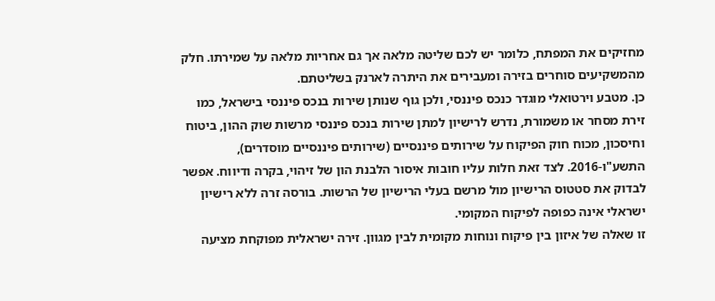מחזיקים את המפתח, כלומר יש לכם שליטה מלאה אך גם אחריות מלאה על שמירתו. חלק מהמשקיעים סוחרים בזירה ומעבירים את היתרה לארנק בשליטתם.
כן. מטבע וירטואלי מוגדר כנכס פיננסי, ולכן גוף שנותן שירות בנכס פיננסי בישראל, כמו זירת מסחר או משמורת, נדרש לרישיון למתן שירות בנכס פיננסי מרשות שוק ההון, ביטוח וחיסכון, מכוח חוק הפיקוח על שירותים פיננסיים (שירותים פיננסיים מוסדרים), התשע"ו-2016. לצד זאת חלות עליו חובות איסור הלבנת הון של זיהוי, בקרה ודיווח. אפשר לבדוק את סטטוס הרישיון מול מרשם בעלי הרישיון של הרשות. בורסה זרה ללא רישיון ישראלי אינה כפופה לפיקוח המקומי.
זו שאלה של איזון בין פיקוח ונוחות מקומית לבין מגוון. זירה ישראלית מפוקחת מציעה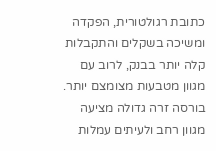כתובת רגולטורית, הפקדה ומשיכה בשקלים והתקבלות קלה יותר בבנק, לרוב עם מגוון מטבעות מצומצם יותר. בורסה זרה גדולה מציעה מגוון רחב ולעיתים עמלות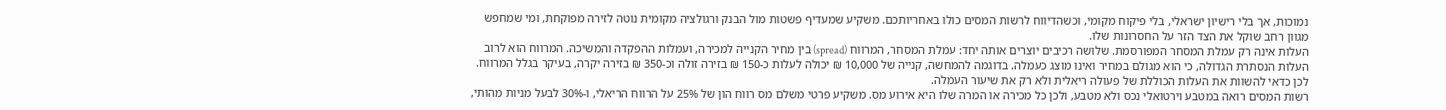נמוכות, אך בלי רישיון ישראלי, בלי פיקוח מקומי, וכשהדיווח לרשות המסים כולו באחריותכם. משקיע שמעדיף פשטות מול הבנק ורגולציה מקומית נוטה לזירה מפוקחת, ומי שמחפש מגוון רחב שוקל את הצד הזר על החסרונות שלו.
העלות אינה רק עמלת המסחר המפורסמת. שלושה רכיבים יוצרים אותה יחד: עמלת המסחר, המרווח (spread) בין מחיר הקנייה למכירה, ועמלות ההפקדה והמשיכה. המרווח הוא לרוב העלות הנסתרת הגדולה, כי הוא מגולם במחיר ואינו מוצג כעמלה. בדוגמה להמחשה, קנייה של 10,000 ₪ יכולה לעלות כ-150 ₪ בזירה זולה וכ-350 ₪ בזירה יקרה, בעיקר בגלל המרווח. לכן כדאי להשוות את העלות הכוללת של פעולה ריאלית ולא רק את שיעור העמלה.
רשות המסים רואה במטבע וירטואלי נכס ולא מטבע, ולכן כל מכירה או המרה שלו היא אירוע מס. משקיע פרטי משלם מס רווח הון של 25% על הרווח הריאלי, ו-30% לבעל מניות מהותי,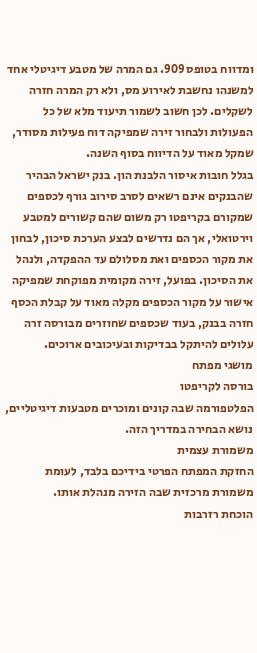ומדווח בטופס 909. גם המרה של מטבע דיגיטלי אחד למשנהו נחשבת לאירוע מס, ולא רק המרה חזרה לשקלים. לכן חשוב לשמור תיעוד מלא של כל הפעולות ולבחור זירה שמפיקה דוח פעילות מסודר, שמקל מאוד על הדיווח בסוף השנה.
בגלל חובות איסור הלבנת הון. בנק ישראל הבהיר שהבנקים אינם רשאים לסרב סירוב גורף לכספים שמקורם בקריפטו רק משום שהם קשורים למטבע וירטואלי, אך הם נדרשים לבצע הערכת סיכון, לבחון את מקור הכספים ואת מסלולם עד ההפקדה, ולנהל את הסיכון. בפועל, זירה מקומית מפוקחת שמפיקה אישור על מקור הכספים מקלה מאוד על קבלת הכסף חזרה בבנק, בעוד שכספים שחוזרים מבורסה זרה עלולים להיתקל בבדיקות ובעיכובים ארוכים.
מושגי מפתח
בורסה לקריפטו
הפלטפורמה שבה קונים ומוכרים מטבעות דיגיטליים, נושא הבחירה במדריך הזה.
משמורת עצמית
החזקת המפתח הפרטי בידיכם בלבד, לעומת משמורת מרכזית שבה הזירה מנהלת אותו.
הוכחת רזרבות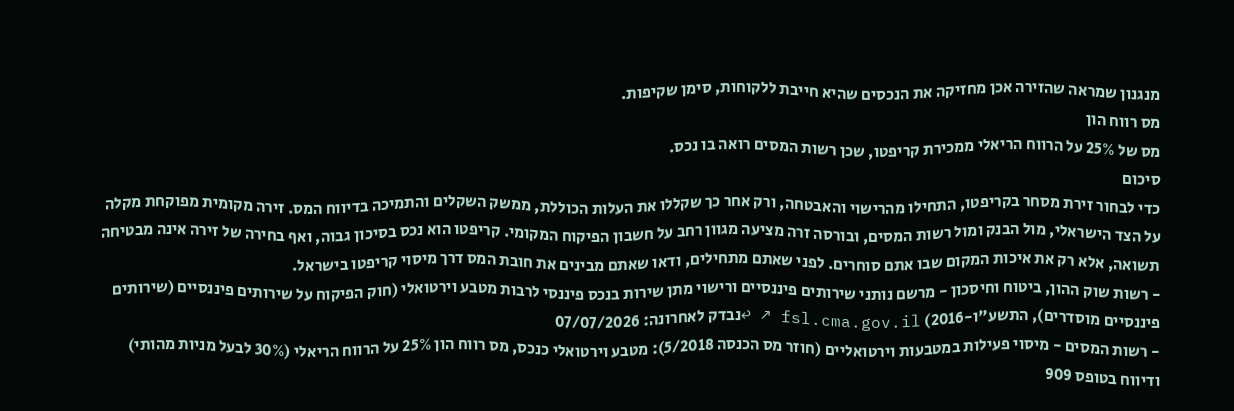מנגנון שמראה שהזירה אכן מחזיקה את הנכסים שהיא חייבת ללקוחות, סימן שקיפות.
מס רווח הון
מס של 25% על הרווח הריאלי ממכירת קריפטו, שכן רשות המסים רואה בו נכס.
סיכום
כדי לבחור זירת מסחר בקריפטו, התחילו מהרישוי והאבטחה, ורק אחר כך שקללו את העלות הכוללת, ממשק השקלים והתמיכה בדיווח המס. זירה מקומית מפוקחת מקלה על הצד הישראלי, מול הבנק ומול רשות המסים, ובורסה זרה מציעה מגוון רחב על חשבון הפיקוח המקומי. קריפטו הוא נכס בסיכון גבוה, ואף בחירה של זירה אינה מבטיחה תשואה, אלא רק את איכות המקום שבו אתם סוחרים. לפני שאתם מתחילים, ודאו שאתם מבינים את חובת המס דרך מיסוי קריפטו בישראל.
- רשות שוק ההון, ביטוח וחיסכון - מרשם נותני שירותים פיננסיים ורישוי מתן שירות בנכס פיננסי לרבות מטבע וירטואלי (חוק הפיקוח על שירותים פיננסיים (שירותים פיננסיים מוסדרים), התשע"ו-2016) fsl.cma.gov.il ↗ ↩נבדק לאחרונה: 07/07/2026
- רשות המסים - מיסוי פעילות במטבעות וירטואליים (חוזר מס הכנסה 5/2018): מטבע וירטואלי כנכס, מס רווח הון 25% על הרווח הריאלי (30% לבעל מניות מהותי) ודיווח בטופס 909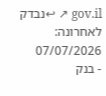gov.il ↗ ↩נבדק לאחרונה: 07/07/2026
- בנק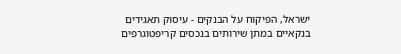ישראל, הפיקוח על הבנקים - עיסוק תאגידים בנקאיים במתן שירותים בנכסים קריפטוגרפים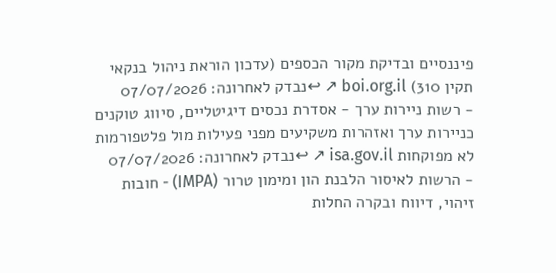פיננסיים ובדיקת מקור הכספים (עדכון הוראת ניהול בנקאי תקין 310) boi.org.il ↗ ↩נבדק לאחרונה: 07/07/2026
- רשות ניירות ערך - אסדרת נכסים דיגיטליים, סיווג טוקנים כניירות ערך ואזהרות משקיעים מפני פעילות מול פלטפורמות לא מפוקחות isa.gov.il ↗ ↩נבדק לאחרונה: 07/07/2026
- הרשות לאיסור הלבנת הון ומימון טרור (IMPA) - חובות זיהוי, דיווח ובקרה החלות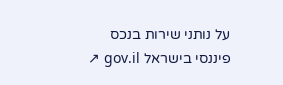על נותני שירות בנכס פיננסי בישראל gov.il ↗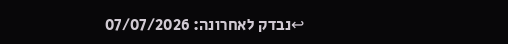↩נבדק לאחרונה: 07/07/2026